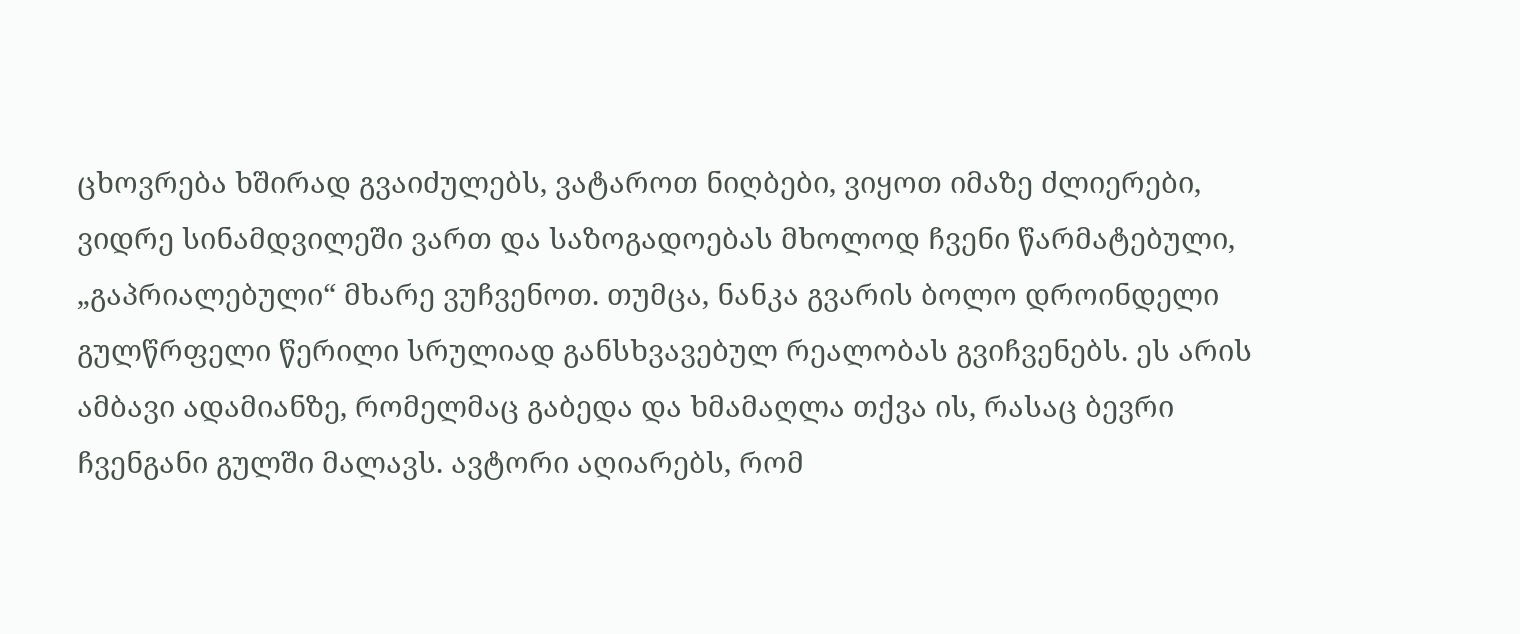ცხოვრება ხშირად გვაიძულებს, ვატაროთ ნიღბები, ვიყოთ იმაზე ძლიერები, ვიდრე სინამდვილეში ვართ და საზოგადოებას მხოლოდ ჩვენი წარმატებული, „გაპრიალებული“ მხარე ვუჩვენოთ. თუმცა, ნანკა გვარის ბოლო დროინდელი გულწრფელი წერილი სრულიად განსხვავებულ რეალობას გვიჩვენებს. ეს არის ამბავი ადამიანზე, რომელმაც გაბედა და ხმამაღლა თქვა ის, რასაც ბევრი ჩვენგანი გულში მალავს. ავტორი აღიარებს, რომ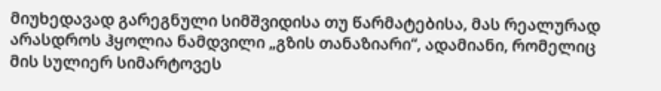მიუხედავად გარეგნული სიმშვიდისა თუ წარმატებისა, მას რეალურად არასდროს ჰყოლია ნამდვილი „გზის თანაზიარი“, ადამიანი, რომელიც მის სულიერ სიმარტოვეს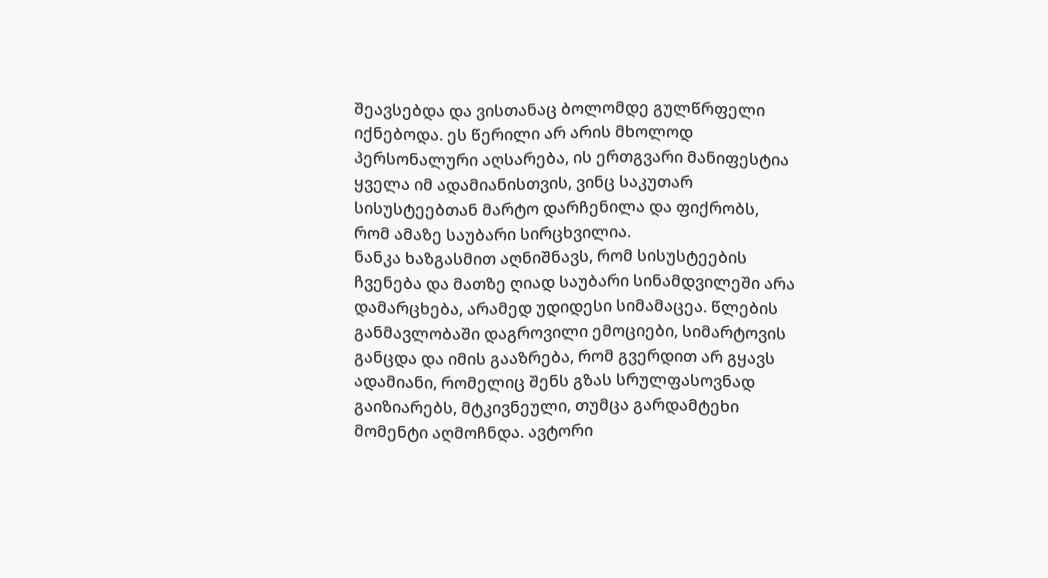შეავსებდა და ვისთანაც ბოლომდე გულწრფელი იქნებოდა. ეს წერილი არ არის მხოლოდ პერსონალური აღსარება, ის ერთგვარი მანიფესტია ყველა იმ ადამიანისთვის, ვინც საკუთარ სისუსტეებთან მარტო დარჩენილა და ფიქრობს, რომ ამაზე საუბარი სირცხვილია.
ნანკა ხაზგასმით აღნიშნავს, რომ სისუსტეების ჩვენება და მათზე ღიად საუბარი სინამდვილეში არა დამარცხება, არამედ უდიდესი სიმამაცეა. წლების განმავლობაში დაგროვილი ემოციები, სიმარტოვის განცდა და იმის გააზრება, რომ გვერდით არ გყავს ადამიანი, რომელიც შენს გზას სრულფასოვნად გაიზიარებს, მტკივნეული, თუმცა გარდამტეხი მომენტი აღმოჩნდა. ავტორი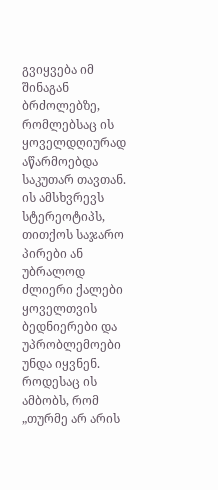გვიყვება იმ შინაგან ბრძოლებზე, რომლებსაც ის ყოველდღიურად აწარმოებდა საკუთარ თავთან. ის ამსხვრევს სტერეოტიპს, თითქოს საჯარო პირები ან უბრალოდ ძლიერი ქალები ყოველთვის ბედნიერები და უპრობლემოები უნდა იყვნენ. როდესაც ის ამბობს, რომ „თურმე არ არის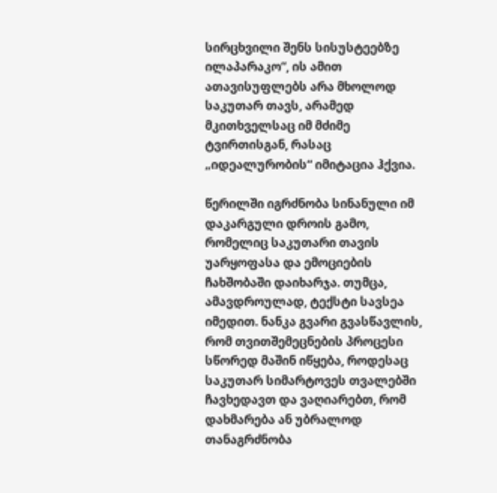სირცხვილი შენს სისუსტეებზე ილაპარაკო“, ის ამით ათავისუფლებს არა მხოლოდ საკუთარ თავს, არამედ მკითხველსაც იმ მძიმე ტვირთისგან, რასაც „იდეალურობის“ იმიტაცია ჰქვია.

წერილში იგრძნობა სინანული იმ დაკარგული დროის გამო, რომელიც საკუთარი თავის უარყოფასა და ემოციების ჩახშობაში დაიხარჯა. თუმცა, ამავდროულად, ტექსტი სავსეა იმედით. ნანკა გვარი გვასწავლის, რომ თვითშემეცნების პროცესი სწორედ მაშინ იწყება, როდესაც საკუთარ სიმარტოვეს თვალებში ჩავხედავთ და ვაღიარებთ, რომ დახმარება ან უბრალოდ თანაგრძნობა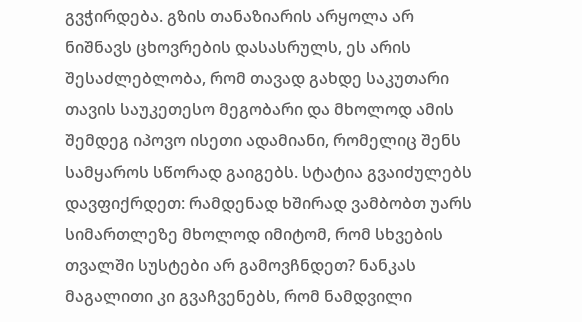გვჭირდება. გზის თანაზიარის არყოლა არ ნიშნავს ცხოვრების დასასრულს, ეს არის შესაძლებლობა, რომ თავად გახდე საკუთარი თავის საუკეთესო მეგობარი და მხოლოდ ამის შემდეგ იპოვო ისეთი ადამიანი, რომელიც შენს სამყაროს სწორად გაიგებს. სტატია გვაიძულებს დავფიქრდეთ: რამდენად ხშირად ვამბობთ უარს სიმართლეზე მხოლოდ იმიტომ, რომ სხვების თვალში სუსტები არ გამოვჩნდეთ? ნანკას მაგალითი კი გვაჩვენებს, რომ ნამდვილი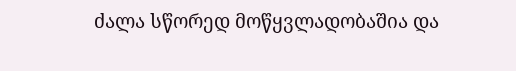ძალა სწორედ მოწყვლადობაშია და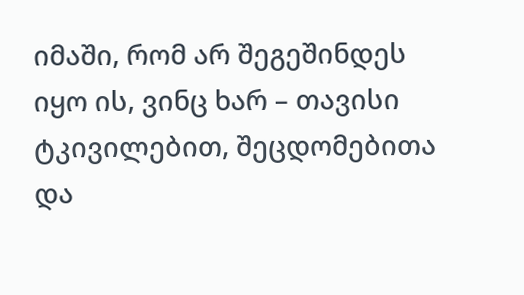იმაში, რომ არ შეგეშინდეს იყო ის, ვინც ხარ – თავისი ტკივილებით, შეცდომებითა და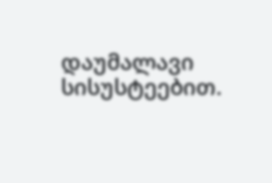დაუმალავი სისუსტეებით.